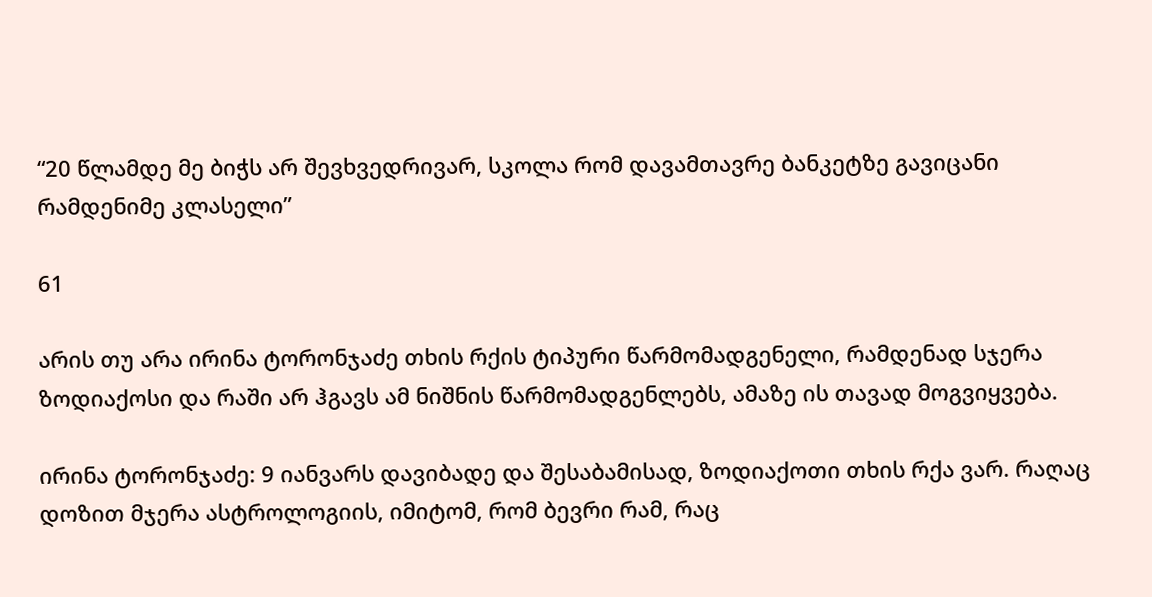“20 წლამდე მე ბიჭს არ შევხვედრივარ, სკოლა რომ დავამთავრე ბანკეტზე გავიცანი რამდენიმე კლასელი”

61

არის თუ არა ირინა ტორონჯაძე თხის რქის ტიპური წარმომადგენელი, რამდენად სჯერა ზოდიაქოსი და რაში არ ჰგავს ამ ნიშნის წარმომადგენლებს, ამაზე ის თავად მოგვიყვება.

ირინა ტორონჯაძე: 9 იანვარს დავიბადე და შესაბამისად, ზოდიაქოთი თხის რქა ვარ. რაღაც დოზით მჯერა ასტროლოგიის, იმიტომ, რომ ბევრი რამ, რაც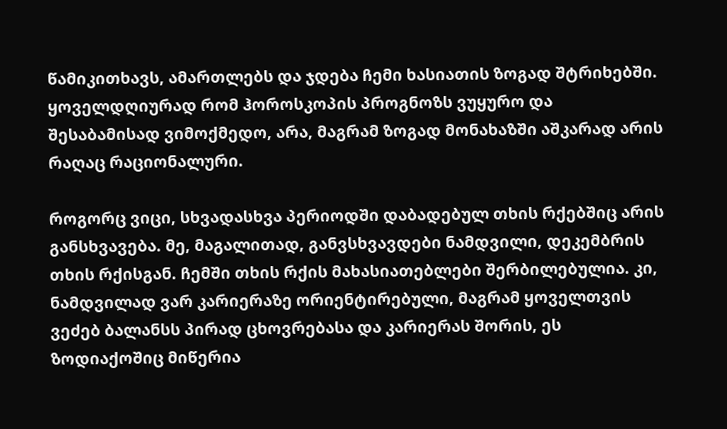წამიკითხავს, ამართლებს და ჯდება ჩემი ხასიათის ზოგად შტრიხებში. ყოველდღიურად რომ ჰოროსკოპის პროგნოზს ვუყურო და შესაბამისად ვიმოქმედო, არა, მაგრამ ზოგად მონახაზში აშკარად არის რაღაც რაციონალური.

როგორც ვიცი, სხვადასხვა პერიოდში დაბადებულ თხის რქებშიც არის განსხვავება. მე, მაგალითად, განვსხვავდები ნამდვილი, დეკემბრის თხის რქისგან. ჩემში თხის რქის მახასიათებლები შერბილებულია. კი, ნამდვილად ვარ კარიერაზე ორიენტირებული, მაგრამ ყოველთვის ვეძებ ბალანსს პირად ცხოვრებასა და კარიერას შორის, ეს ზოდიაქოშიც მიწერია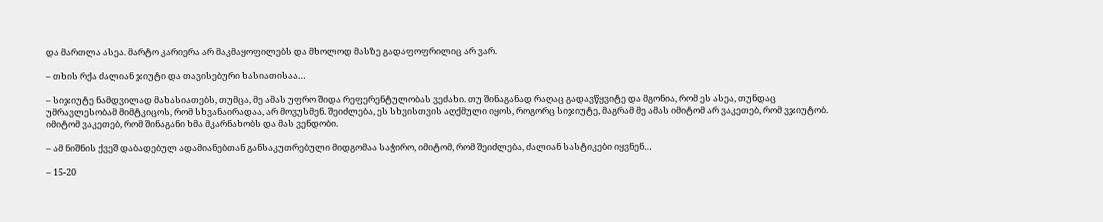და მართლა ასეა. მარტო კარიერა არ მაკმაყოფილებს და მხოლოდ მასზე გადაფოფრილიც არ ვარ.

– თხის რქა ძალიან ჯიუტი და თავისებური ხასიათისაა…

– სიჯიუტე ნამდვილად მახასიათებს, თუმცა, მე ამას უფრო შიდა რეფერენტულობას ვეძახი. თუ შინაგანად რაღაც გადავწყვიტე და მგონია, რომ ეს ასეა, თუნდაც უმრავლესობამ მიმტკიცოს, რომ სხვანაირადაა, არ მოვუსმენ. შეიძლება, ეს სხვისთვის აღქმული იყოს, როგორც სიჯიუტე, მაგრამ მე ამას იმიტომ არ ვაკეთებ, რომ ვჯიუტობ. იმიტომ ვაკეთებ, რომ შინაგანი ხმა მკარნახობს და მას ვენდობი.

– ამ ნიშნის ქვეშ დაბადებულ ადამიანებთან განსაკუთრებული მიდგომაა საჭირო, იმიტომ, რომ შეიძლება, ძალიან სასტიკები იყვნენ…

– 15-20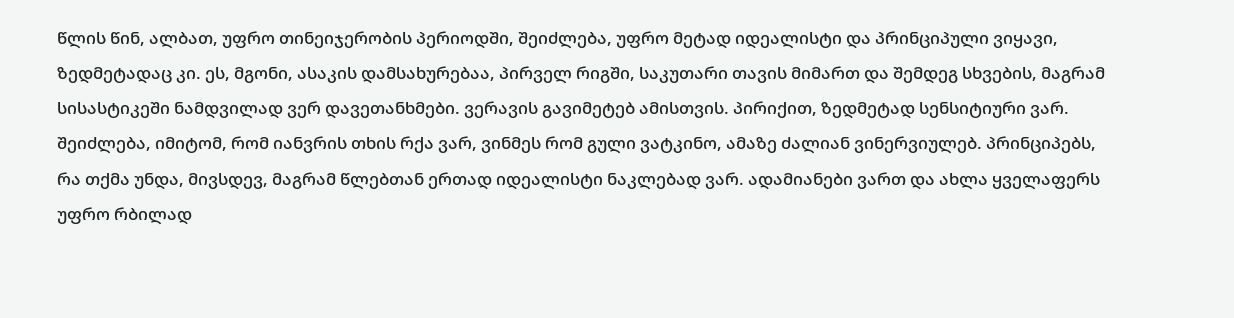წლის წინ, ალბათ, უფრო თინეიჯერობის პერიოდში, შეიძლება, უფრო მეტად იდეალისტი და პრინციპული ვიყავი, ზედმეტადაც კი. ეს, მგონი, ასაკის დამსახურებაა, პირველ რიგში, საკუთარი თავის მიმართ და შემდეგ სხვების, მაგრამ სისასტიკეში ნამდვილად ვერ დავეთანხმები. ვერავის გავიმეტებ ამისთვის. პირიქით, ზედმეტად სენსიტიური ვარ. შეიძლება, იმიტომ, რომ იანვრის თხის რქა ვარ, ვინმეს რომ გული ვატკინო, ამაზე ძალიან ვინერვიულებ. პრინციპებს, რა თქმა უნდა, მივსდევ, მაგრამ წლებთან ერთად იდეალისტი ნაკლებად ვარ. ადამიანები ვართ და ახლა ყველაფერს უფრო რბილად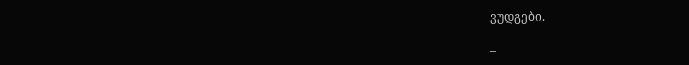ვუდგები.

–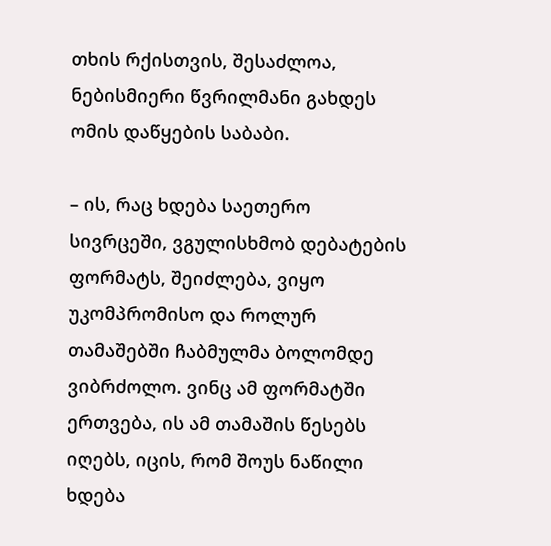თხის რქისთვის, შესაძლოა, ნებისმიერი წვრილმანი გახდეს ომის დაწყების საბაბი.

– ის, რაც ხდება საეთერო სივრცეში, ვგულისხმობ დებატების ფორმატს, შეიძლება, ვიყო უკომპრომისო და როლურ თამაშებში ჩაბმულმა ბოლომდე ვიბრძოლო. ვინც ამ ფორმატში ერთვება, ის ამ თამაშის წესებს იღებს, იცის, რომ შოუს ნაწილი ხდება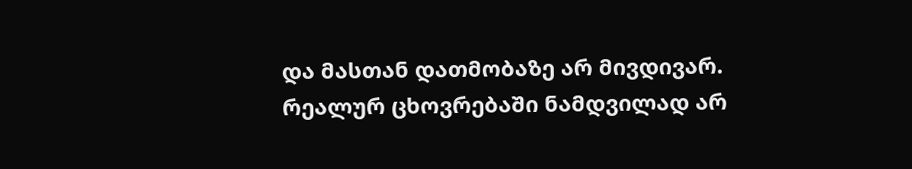და მასთან დათმობაზე არ მივდივარ. რეალურ ცხოვრებაში ნამდვილად არ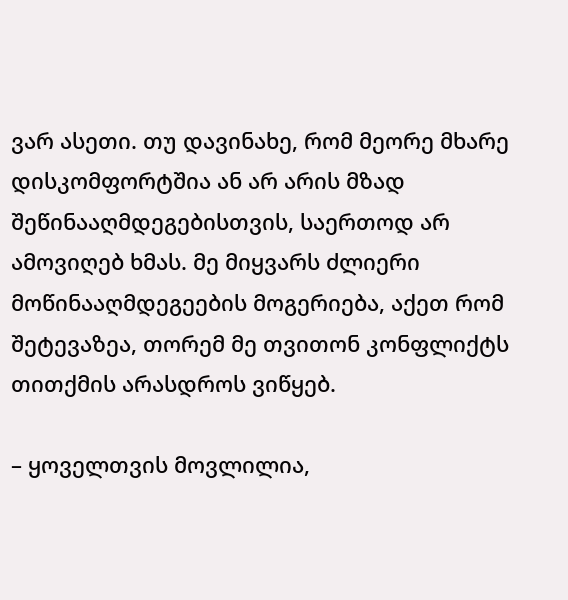ვარ ასეთი. თუ დავინახე, რომ მეორე მხარე დისკომფორტშია ან არ არის მზად შეწინააღმდეგებისთვის, საერთოდ არ ამოვიღებ ხმას. მე მიყვარს ძლიერი მოწინააღმდეგეების მოგერიება, აქეთ რომ შეტევაზეა, თორემ მე თვითონ კონფლიქტს თითქმის არასდროს ვიწყებ.

– ყოველთვის მოვლილია,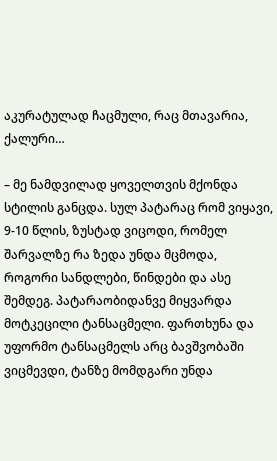აკურატულად ჩაცმული, რაც მთავარია, ქალური…

– მე ნამდვილად ყოველთვის მქონდა სტილის განცდა. სულ პატარაც რომ ვიყავი, 9-10 წლის, ზუსტად ვიცოდი, რომელ შარვალზე რა ზედა უნდა მცმოდა, როგორი სანდლები, წინდები და ასე შემდეგ. პატარაობიდანვე მიყვარდა მოტკეცილი ტანსაცმელი. ფართხუნა და უფორმო ტანსაცმელს არც ბავშვობაში ვიცმევდი, ტანზე მომდგარი უნდა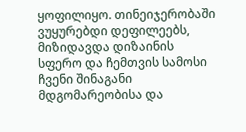ყოფილიყო. თინეიჯერობაში ვუყურებდი დეფილეებს, მიზიდავდა დიზაინის სფერო და ჩემთვის სამოსი ჩვენი შინაგანი მდგომარეობისა და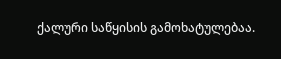ქალური საწყისის გამოხატულებაა.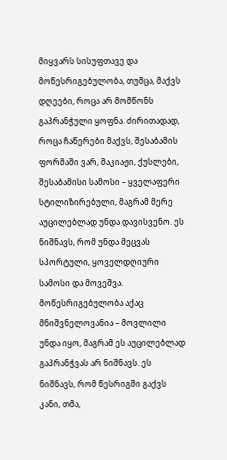მიყვარს სისუფთავე და მოწესრიგებულობა, თუმცა, მაქვს დღეები, როცა არ მომწონს გაპრანჭული ყოფნა. ძირითადად, როცა ჩაწერები მაქვს, შესაბამის ფორმაში ვარ, მაკიაჟი, ქუსლები, შესაბამისი სამოსი – ყველაფერი სტილიზირებული, მაგრამ მერე აუცილებლად უნდა დავისვენო. ეს ნიშნავს, რომ უნდა მეცვას სპორტული, ყოველდღიური სამოსი და მოვეშვა. მოწესრიგებულობა აქაც მნიშვნელოვანია – მოვლილი უნდა იყო, მაგრამ ეს აუცილებლად გაპრანჭვას არ ნიშნავს. ეს ნიშნავს, რომ წესრიგში გაქვს კანი, თმა,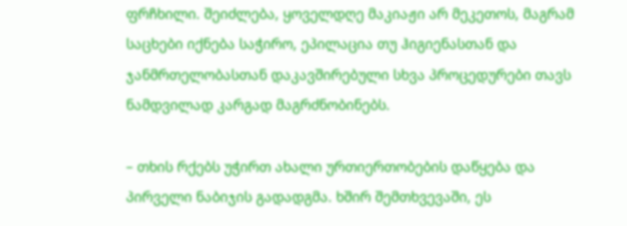ფრჩხილი. შეიძლება, ყოველდღე მაკიაჟი არ მეკეთოს, მაგრამ საცხები იქნება საჭირო, ეპილაცია თუ ჰიგიენასთან და ჯანმრთელობასთან დაკავშირებული სხვა პროცედურები თავს ნამდვილად კარგად მაგრძნობინებს.

– თხის რქებს უჭირთ ახალი ურთიერთობების დაწყება და პირველი ნაბიჯის გადადგმა. ხშირ შემთხვევაში, ეს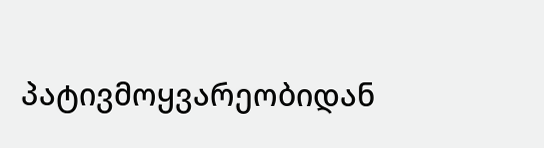პატივმოყვარეობიდან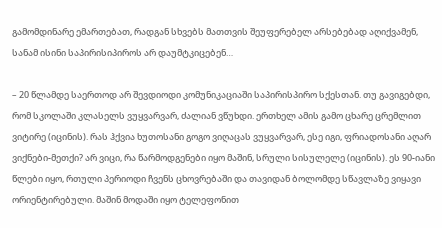გამომდინარე ემართებათ, რადგან სხვებს მათთვის შეუფერებელ არსებებად აღიქვამენ, სანამ ისინი საპირისიპიროს არ დაუმტკიცებენ…

– 20 წლამდე საერთოდ არ შევდიოდი კომუნიკაციაში საპირისპირო სქესთან. თუ გავიგებდი, რომ სკოლაში კლასელს ვუყვარვარ, ძალიან ვწუხდი. ერთხელ ამის გამო ცხარე ცრემლით ვიტირე (იცინის). რას ჰქვია ხუთოსანი გოგო ვიღაცას ვუყვარვარ, ესე იგი, ფრიადოსანი აღარ ვიქნები-მეთქი? არ ვიცი, რა წარმოდგენები იყო მაშინ, სრული სისულელე (იცინის). ეს 90-იანი წლები იყო, რთული პერიოდი ჩვენს ცხოვრებაში და თავიდან ბოლომდე სწავლაზე ვიყავი ორიენტირებული. მაშინ მოდაში იყო ტელეფონით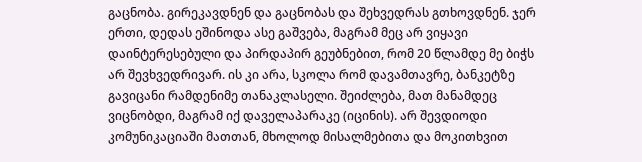გაცნობა. გირეკავდნენ და გაცნობას და შეხვედრას გთხოვდნენ. ჯერ ერთი, დედას ეშინოდა ასე გაშვება, მაგრამ მეც არ ვიყავი დაინტერესებული და პირდაპირ გეუბნებით, რომ 20 წლამდე მე ბიჭს არ შევხვედრივარ. ის კი არა, სკოლა რომ დავამთავრე, ბანკეტზე გავიცანი რამდენიმე თანაკლასელი. შეიძლება, მათ მანამდეც ვიცნობდი, მაგრამ იქ დაველაპარაკე (იცინის). არ შევდიოდი კომუნიკაციაში მათთან, მხოლოდ მისალმებითა და მოკითხვით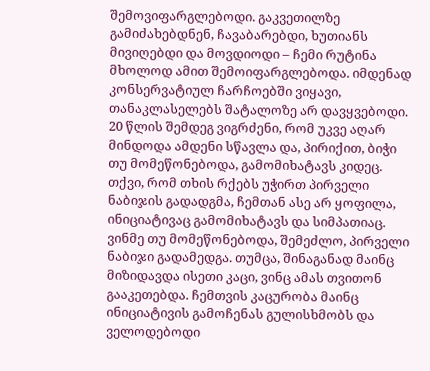შემოვიფარგლებოდი. გაკვეთილზე გამიძახებდნენ, ჩავაბარებდი, ხუთიანს მივიღებდი და მოვდიოდი – ჩემი რუტინა მხოლოდ ამით შემოიფარგლებოდა. იმდენად კონსერვატიულ ჩარჩოებში ვიყავი, თანაკლასელებს შატალოზე არ დავყვებოდი. 20 წლის შემდეგ ვიგრძენი, რომ უკვე აღარ მინდოდა ამდენი სწავლა და, პირიქით, ბიჭი თუ მომეწონებოდა, გამომიხატავს კიდეც. თქვი, რომ თხის რქებს უჭირთ პირველი ნაბიჯის გადადგმა, ჩემთან ასე არ ყოფილა, ინიციატივაც გამომიხატავს და სიმპათიაც. ვინმე თუ მომეწონებოდა, შემეძლო, პირველი ნაბიჯი გადამედგა. თუმცა, შინაგანად მაინც მიზიდავდა ისეთი კაცი, ვინც ამას თვითონ გააკეთებდა. ჩემთვის კაცურობა მაინც ინიციატივის გამოჩენას გულისხმობს და ველოდებოდი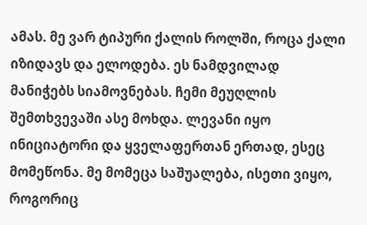ამას. მე ვარ ტიპური ქალის როლში, როცა ქალი იზიდავს და ელოდება. ეს ნამდვილად მანიჭებს სიამოვნებას. ჩემი მეუღლის შემთხვევაში ასე მოხდა. ლევანი იყო ინიციატორი და ყველაფერთან ერთად, ესეც მომეწონა. მე მომეცა საშუალება, ისეთი ვიყო, როგორიც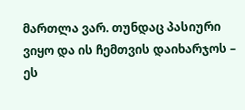მართლა ვარ. თუნდაც პასიური ვიყო და ის ჩემთვის დაიხარჯოს – ეს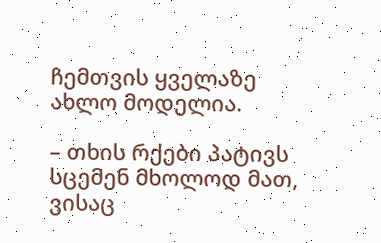ჩემთვის ყველაზე ახლო მოდელია.

– თხის რქები პატივს სცემენ მხოლოდ მათ, ვისაც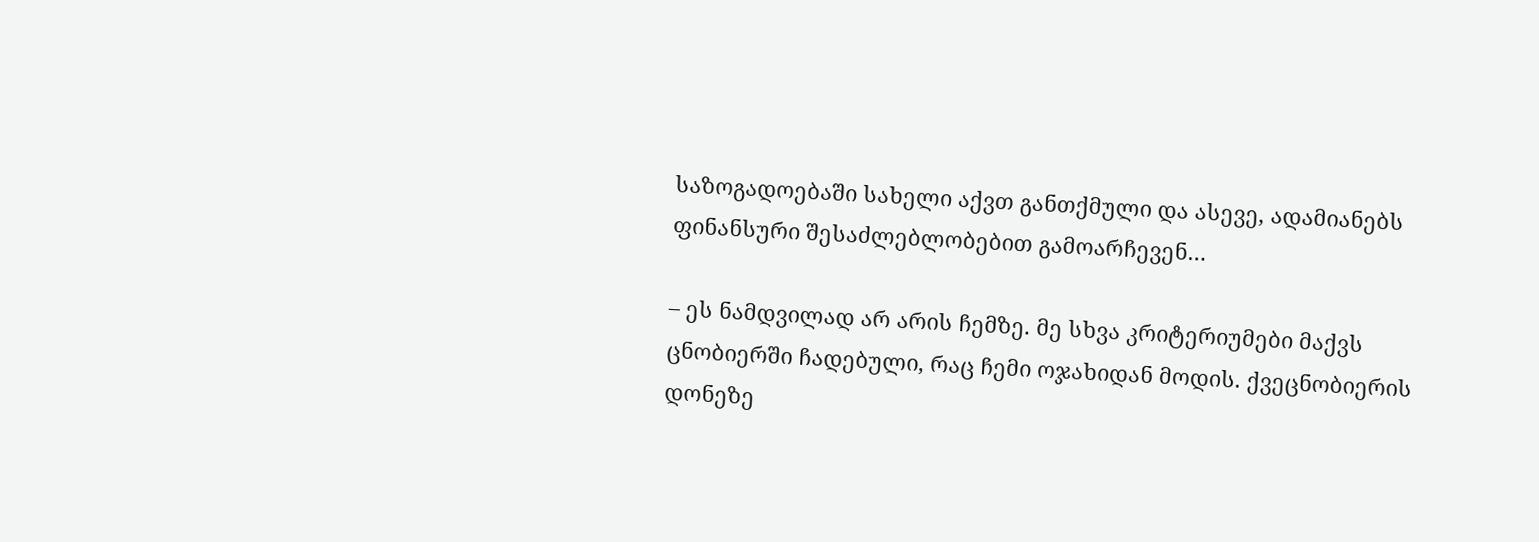საზოგადოებაში სახელი აქვთ განთქმული და ასევე, ადამიანებს ფინანსური შესაძლებლობებით გამოარჩევენ…

– ეს ნამდვილად არ არის ჩემზე. მე სხვა კრიტერიუმები მაქვს ცნობიერში ჩადებული, რაც ჩემი ოჯახიდან მოდის. ქვეცნობიერის დონეზე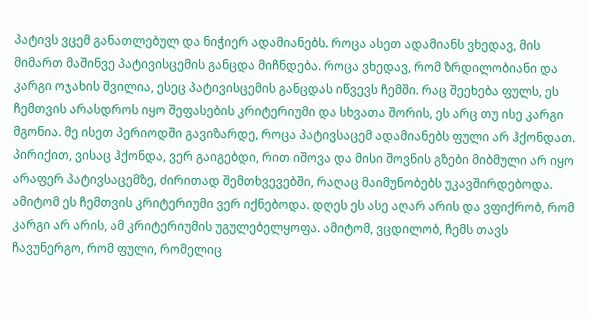პატივს ვცემ განათლებულ და ნიჭიერ ადამიანებს. როცა ასეთ ადამიანს ვხედავ, მის მიმართ მაშინვე პატივისცემის განცდა მიჩნდება. როცა ვხედავ, რომ ზრდილობიანი და კარგი ოჯახის შვილია, ესეც პატივისცემის განცდას იწვევს ჩემში. რაც შეეხება ფულს, ეს ჩემთვის არასდროს იყო შეფასების კრიტერიუმი და სხვათა შორის, ეს არც თუ ისე კარგი მგონია. მე ისეთ პერიოდში გავიზარდე, როცა პატივსაცემ ადამიანებს ფული არ ჰქონდათ. პირიქით, ვისაც ჰქონდა, ვერ გაიგებდი, რით იშოვა და მისი შოვნის გზები მიბმული არ იყო არაფერ პატივსაცემზე, ძირითად შემთხვევებში, რაღაც მაიმუნობებს უკავშირდებოდა. ამიტომ ეს ჩემთვის კრიტერიუმი ვერ იქნებოდა. დღეს ეს ასე აღარ არის და ვფიქრობ, რომ კარგი არ არის, ამ კრიტერიუმის უგულებელყოფა. ამიტომ, ვცდილობ, ჩემს თავს ჩავუნერგო, რომ ფული, რომელიც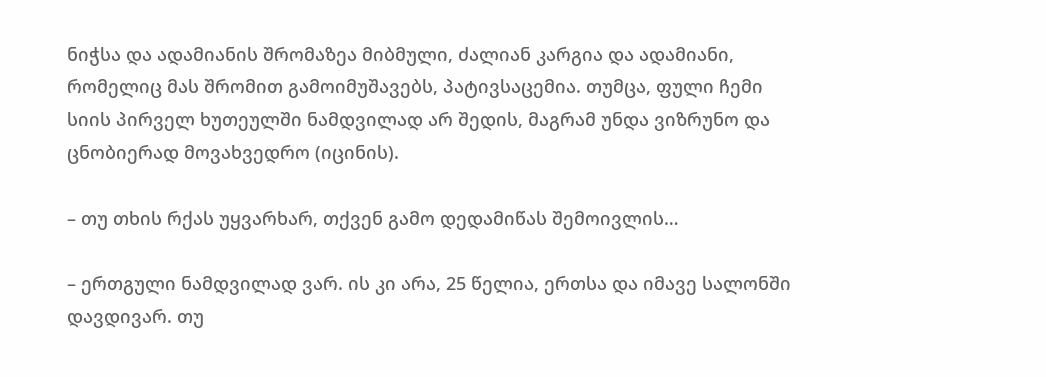ნიჭსა და ადამიანის შრომაზეა მიბმული, ძალიან კარგია და ადამიანი, რომელიც მას შრომით გამოიმუშავებს, პატივსაცემია. თუმცა, ფული ჩემი სიის პირველ ხუთეულში ნამდვილად არ შედის, მაგრამ უნდა ვიზრუნო და ცნობიერად მოვახვედრო (იცინის).

– თუ თხის რქას უყვარხარ, თქვენ გამო დედამიწას შემოივლის…

– ერთგული ნამდვილად ვარ. ის კი არა, 25 წელია, ერთსა და იმავე სალონში დავდივარ. თუ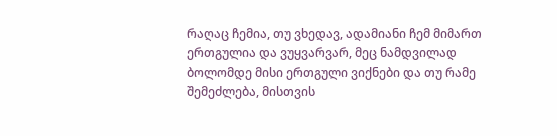რაღაც ჩემია, თუ ვხედავ, ადამიანი ჩემ მიმართ ერთგულია და ვუყვარვარ, მეც ნამდვილად ბოლომდე მისი ერთგული ვიქნები და თუ რამე შემეძლება, მისთვის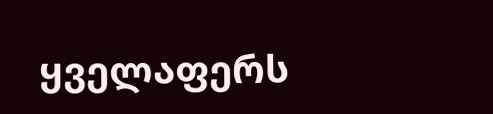ყველაფერს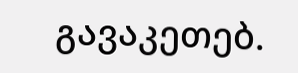გავაკეთებ.